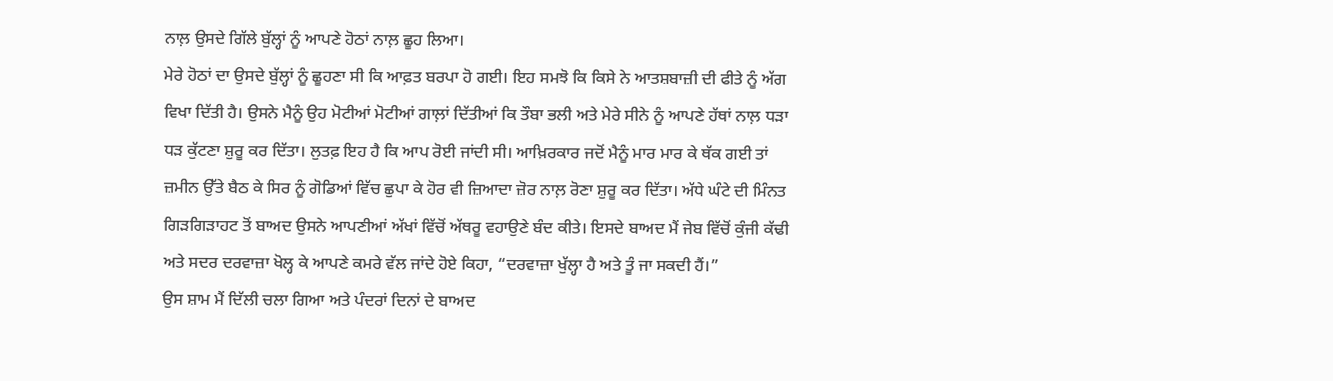ਨਾਲ਼ ਉਸਦੇ ਗਿੱਲੇ ਬੁੱਲ੍ਹਾਂ ਨੂੰ ਆਪਣੇ ਹੋਠਾਂ ਨਾਲ਼ ਛੂਹ ਲਿਆ।
ਮੇਰੇ ਹੋਠਾਂ ਦਾ ਉਸਦੇ ਬੁੱਲ੍ਹਾਂ ਨੂੰ ਛੂਹਣਾ ਸੀ ਕਿ ਆਫ਼ਤ ਬਰਪਾ ਹੋ ਗਈ। ਇਹ ਸਮਝੋ ਕਿ ਕਿਸੇ ਨੇ ਆਤਸ਼ਬਾਜ਼ੀ ਦੀ ਫੀਤੇ ਨੂੰ ਅੱਗ ਵਿਖਾ ਦਿੱਤੀ ਹੈ। ਉਸਨੇ ਮੈਨੂੰ ਉਹ ਮੋਟੀਆਂ ਮੋਟੀਆਂ ਗਾਲ਼ਾਂ ਦਿੱਤੀਆਂ ਕਿ ਤੌਬਾ ਭਲੀ ਅਤੇ ਮੇਰੇ ਸੀਨੇ ਨੂੰ ਆਪਣੇ ਹੱਥਾਂ ਨਾਲ਼ ਧੜਾ ਧੜ ਕੁੱਟਣਾ ਸ਼ੁਰੂ ਕਰ ਦਿੱਤਾ। ਲੁਤਫ਼ ਇਹ ਹੈ ਕਿ ਆਪ ਰੋਈ ਜਾਂਦੀ ਸੀ। ਆਖ਼ਿਰਕਾਰ ਜਦੋਂ ਮੈਨੂੰ ਮਾਰ ਮਾਰ ਕੇ ਥੱਕ ਗਈ ਤਾਂ ਜ਼ਮੀਨ ਉੱਤੇ ਬੈਠ ਕੇ ਸਿਰ ਨੂੰ ਗੋਡਿਆਂ ਵਿੱਚ ਛੁਪਾ ਕੇ ਹੋਰ ਵੀ ਜ਼ਿਆਦਾ ਜ਼ੋਰ ਨਾਲ਼ ਰੋਣਾ ਸ਼ੁਰੂ ਕਰ ਦਿੱਤਾ। ਅੱਧੇ ਘੰਟੇ ਦੀ ਮਿੰਨਤ ਗਿੜਗਿੜਾਹਟ ਤੋਂ ਬਾਅਦ ਉਸਨੇ ਆਪਣੀਆਂ ਅੱਖਾਂ ਵਿੱਚੋਂ ਅੱਥਰੂ ਵਹਾਉਣੇ ਬੰਦ ਕੀਤੇ। ਇਸਦੇ ਬਾਅਦ ਮੈਂ ਜੇਬ ਵਿੱਚੋਂ ਕੁੰਜੀ ਕੱਢੀ ਅਤੇ ਸਦਰ ਦਰਵਾਜ਼ਾ ਖੋਲ੍ਹ ਕੇ ਆਪਣੇ ਕਮਰੇ ਵੱਲ ਜਾਂਦੇ ਹੋਏ ਕਿਹਾ, “ਦਰਵਾਜ਼ਾ ਖੁੱਲ੍ਹਾ ਹੈ ਅਤੇ ਤੂੰ ਜਾ ਸਕਦੀ ਹੈਂ।”
ਉਸ ਸ਼ਾਮ ਮੈਂ ਦਿੱਲੀ ਚਲਾ ਗਿਆ ਅਤੇ ਪੰਦਰਾਂ ਦਿਨਾਂ ਦੇ ਬਾਅਦ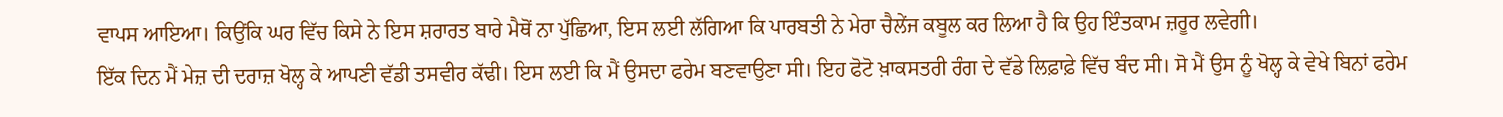ਵਾਪਸ ਆਇਆ। ਕਿਉਂਕਿ ਘਰ ਵਿੱਚ ਕਿਸੇ ਨੇ ਇਸ ਸ਼ਰਾਰਤ ਬਾਰੇ ਮੈਥੋਂ ਨਾ ਪੁੱਛਿਆ, ਇਸ ਲਈ ਲੱਗਿਆ ਕਿ ਪਾਰਬਤੀ ਨੇ ਮੇਰਾ ਚੈਲੇਂਜ ਕਬੂਲ ਕਰ ਲਿਆ ਹੈ ਕਿ ਉਹ ਇੰਤਕਾਮ ਜ਼ਰੂਰ ਲਵੇਗੀ।
ਇੱਕ ਦਿਨ ਮੈਂ ਮੇਜ਼ ਦੀ ਦਰਾਜ਼ ਖੋਲ੍ਹ ਕੇ ਆਪਣੀ ਵੱਡੀ ਤਸਵੀਰ ਕੱਢੀ। ਇਸ ਲਈ ਕਿ ਮੈਂ ਉਸਦਾ ਫਰੇਮ ਬਣਵਾਉਣਾ ਸੀ। ਇਹ ਫੋਟੋ ਖ਼ਾਕਸਤਰੀ ਰੰਗ ਦੇ ਵੱਡੇ ਲਿਫ਼ਾਫ਼ੇ ਵਿੱਚ ਬੰਦ ਸੀ। ਸੋ ਮੈਂ ਉਸ ਨੂੰ ਖੋਲ੍ਹ ਕੇ ਵੇਖੇ ਬਿਨਾਂ ਫਰੇਮ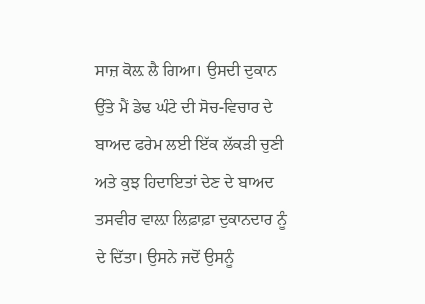ਸਾਜ਼ ਕੋਲ਼ ਲੈ ਗਿਆ। ਉਸਦੀ ਦੁਕਾਨ ਉੱਤੇ ਮੈਂ ਡੇਢ ਘੰਟੇ ਦੀ ਸੋਚ-ਵਿਚਾਰ ਦੇ ਬਾਅਦ ਫਰੇਮ ਲਈ ਇੱਕ ਲੱਕੜੀ ਚੁਣੀ ਅਤੇ ਕੁਝ ਹਿਦਾਇਤਾਂ ਦੇਣ ਦੇ ਬਾਅਦ ਤਸਵੀਰ ਵਾਲ਼ਾ ਲਿਫ਼ਾਫ਼ਾ ਦੁਕਾਨਦਾਰ ਨੂੰ ਦੇ ਦਿੱਤਾ। ਉਸਨੇ ਜਦੋਂ ਉਸਨੂੰ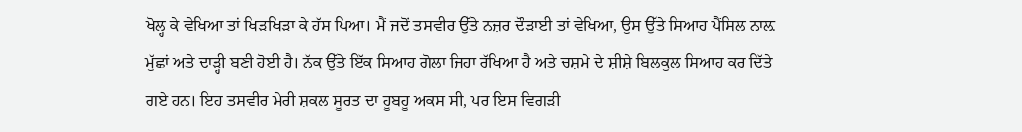ਖੋਲ੍ਹ ਕੇ ਵੇਖਿਆ ਤਾਂ ਖਿੜਖਿੜਾ ਕੇ ਹੱਸ ਪਿਆ। ਮੈਂ ਜਦੋਂ ਤਸਵੀਰ ਉੱਤੇ ਨਜ਼ਰ ਦੌੜਾਈ ਤਾਂ ਵੇਖਿਆ, ਉਸ ਉੱਤੇ ਸਿਆਹ ਪੈਂਸਿਲ ਨਾਲ਼ ਮੁੱਛਾਂ ਅਤੇ ਦਾੜ੍ਹੀ ਬਣੀ ਹੋਈ ਹੈ। ਨੱਕ ਉੱਤੇ ਇੱਕ ਸਿਆਹ ਗੋਲਾ ਜਿਹਾ ਰੱਖਿਆ ਹੈ ਅਤੇ ਚਸ਼ਮੇ ਦੇ ਸ਼ੀਸ਼ੇ ਬਿਲਕੁਲ ਸਿਆਹ ਕਰ ਦਿੱਤੇ ਗਏ ਹਨ। ਇਹ ਤਸਵੀਰ ਮੇਰੀ ਸ਼ਕਲ ਸੂਰਤ ਦਾ ਹੂਬਹੂ ਅਕਸ ਸੀ, ਪਰ ਇਸ ਵਿਗੜੀ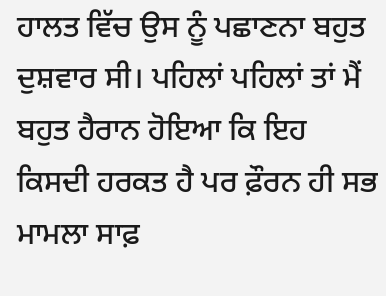ਹਾਲਤ ਵਿੱਚ ਉਸ ਨੂੰ ਪਛਾਣਨਾ ਬਹੁਤ ਦੁਸ਼ਵਾਰ ਸੀ। ਪਹਿਲਾਂ ਪਹਿਲਾਂ ਤਾਂ ਮੈਂ ਬਹੁਤ ਹੈਰਾਨ ਹੋਇਆ ਕਿ ਇਹ ਕਿਸਦੀ ਹਰਕਤ ਹੈ ਪਰ ਫ਼ੌਰਨ ਹੀ ਸਭ ਮਾਮਲਾ ਸਾਫ਼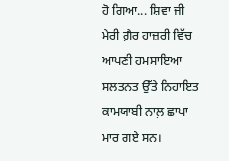ਹੋ ਗਿਆ... ਸ਼ਿਵਾ ਜੀ ਮੇਰੀ ਗ਼ੈਰ ਹਾਜ਼ਰੀ ਵਿੱਚ ਆਪਣੀ ਹਮਸਾਇਆ ਸਲਤਨਤ ਉੱਤੇ ਨਿਹਾਇਤ ਕਾਮਯਾਬੀ ਨਾਲ਼ ਛਾਪਾ ਮਾਰ ਗਏ ਸਨ।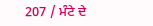207 / ਮੰਟੇ ਦੇ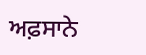ਅਫ਼ਸਾਨੇ